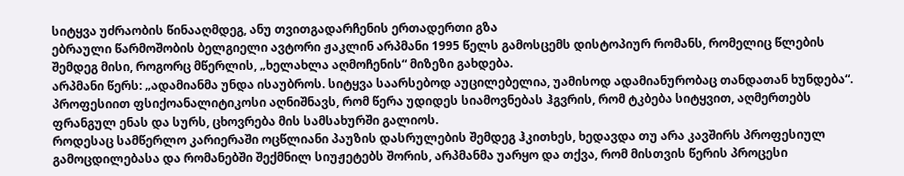სიტყვა უძრაობის წინააღმდეგ, ანუ თვითგადარჩენის ერთადერთი გზა
ებრაული წარმოშობის ბელგიელი ავტორი ჟაკლინ არპმანი 1995 წელს გამოსცემს დისტოპიურ რომანს, რომელიც წლების შემდეგ მისი, როგორც მწერლის, „ხელახლა აღმოჩენის“ მიზეზი გახდება.
არპმანი წერს: „ადამიანმა უნდა ისაუბროს. სიტყვა საარსებოდ აუცილებელია, უამისოდ ადამიანურობაც თანდათან ხუნდება“. პროფესიით ფსიქოანალიტიკოსი აღნიშნავს, რომ წერა უდიდეს სიამოვნებას ჰგვრის, რომ ტკბება სიტყვით, აღმერთებს ფრანგულ ენას და სურს, ცხოვრება მის სამსახურში გალიოს.
როდესაც სამწერლო კარიერაში ოცწლიანი პაუზის დასრულების შემდეგ ჰკითხეს, ხედავდა თუ არა კავშირს პროფესიულ გამოცდილებასა და რომანებში შექმნილ სიუჟეტებს შორის, არპმანმა უარყო და თქვა, რომ მისთვის წერის პროცესი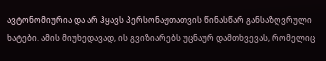ავტონომიურია და არ ჰყავს პერსონაჟთათვის წინასწარ განსაზღვრული ხატები. ამის მიუხედავად, ის გვიზიარებს უცნაურ დამთხვევას, რომელიც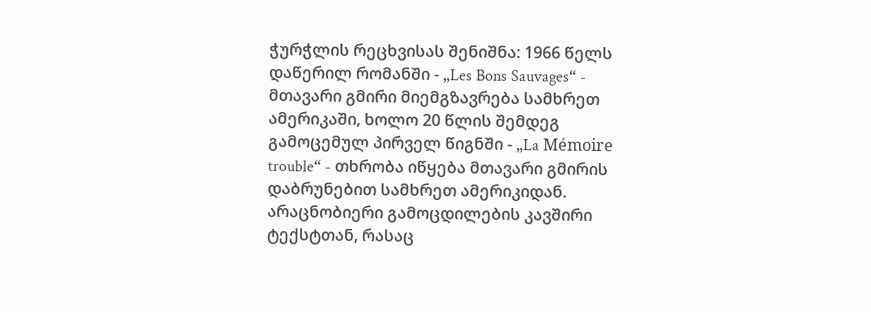ჭურჭლის რეცხვისას შენიშნა: 1966 წელს დაწერილ რომანში - „Les Bons Sauvages“ - მთავარი გმირი მიემგზავრება სამხრეთ ამერიკაში, ხოლო 20 წლის შემდეგ გამოცემულ პირველ წიგნში - „La Mémoire trouble“ - თხრობა იწყება მთავარი გმირის დაბრუნებით სამხრეთ ამერიკიდან.
არაცნობიერი გამოცდილების კავშირი ტექსტთან, რასაც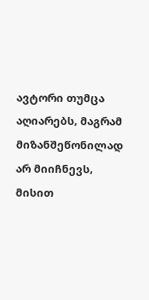ავტორი თუმცა აღიარებს, მაგრამ მიზანშეწონილად არ მიიჩნევს, მისით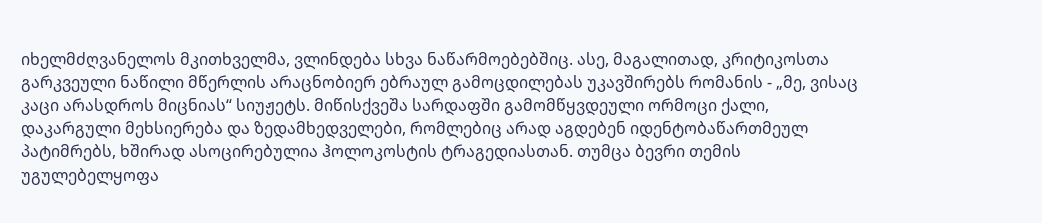იხელმძღვანელოს მკითხველმა, ვლინდება სხვა ნაწარმოებებშიც. ასე, მაგალითად, კრიტიკოსთა გარკვეული ნაწილი მწერლის არაცნობიერ ებრაულ გამოცდილებას უკავშირებს რომანის - „მე, ვისაც კაცი არასდროს მიცნიას“ სიუჟეტს. მიწისქვეშა სარდაფში გამომწყვდეული ორმოცი ქალი, დაკარგული მეხსიერება და ზედამხედველები, რომლებიც არად აგდებენ იდენტობაწართმეულ პატიმრებს, ხშირად ასოცირებულია ჰოლოკოსტის ტრაგედიასთან. თუმცა ბევრი თემის უგულებელყოფა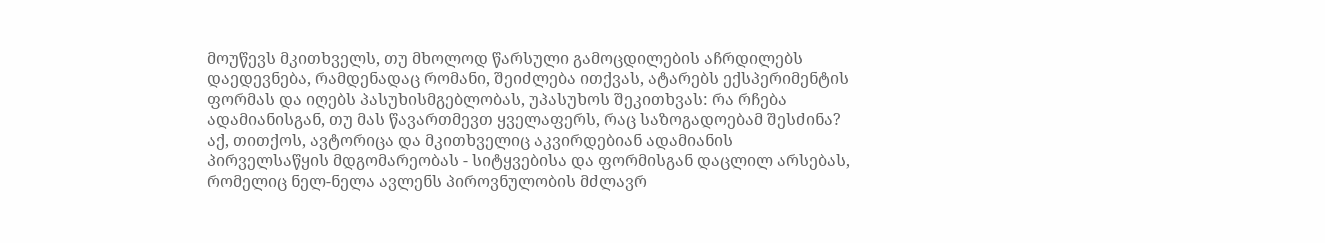მოუწევს მკითხველს, თუ მხოლოდ წარსული გამოცდილების აჩრდილებს დაედევნება, რამდენადაც რომანი, შეიძლება ითქვას, ატარებს ექსპერიმენტის ფორმას და იღებს პასუხისმგებლობას, უპასუხოს შეკითხვას: რა რჩება ადამიანისგან, თუ მას წავართმევთ ყველაფერს, რაც საზოგადოებამ შესძინა? აქ, თითქოს, ავტორიცა და მკითხველიც აკვირდებიან ადამიანის პირველსაწყის მდგომარეობას - სიტყვებისა და ფორმისგან დაცლილ არსებას, რომელიც ნელ-ნელა ავლენს პიროვნულობის მძლავრ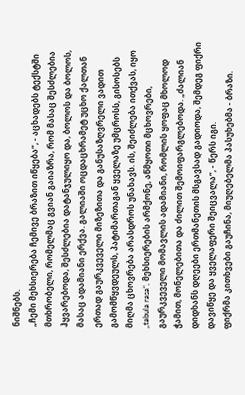ნიშნებს.
„ჩემი მეხსიერება ჩემივე ბრაზით იწყება“, - აცხადებს ტექსტში მთხრობელი, რომელმაც გვიან გაიაზრა, რომ მასაც შესძლებია ჰყვარებოდა, შესძლებია დატანჯულიყო და, ბოლოს და ბოლოს, მასაც ადამიანი ერქვა. გალიაში ოცდაცხრამეტ უცხო ქალთან ერთად გაურკვეველი მიზეზითა და განუსაზღვრელი ვადით გამომწყვდეულს, პატიმართაგან ყველაზე უმცროსს, გისოსებს მიღმა ცხოვრება არასდროს უნახავს. ის, შეიძლება ითქვას, იყო „tabula rasa“, მეხსიერების არმქონე, აწმყოთი მცხოვრები, გაურკვეველი მომავლის ადამიანი, რომლის ყოფაც მხოლოდ ჭამით, მონელებითა და ძილით შემოიფარგლებოდა. „ძალიან დიდხანს დღეები ერთმანეთის მსგავსად გადიოდა, შემდეგ ფიქრი დავიწყე და ყველაფერი შეიცვალა“, - წერს იგი.
ფიქრმა კითხვები გაუჩინა, მიუღებელმა პასუხებმა - ბრაზი.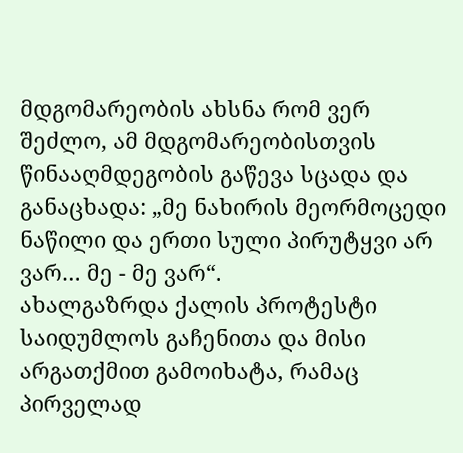მდგომარეობის ახსნა რომ ვერ შეძლო, ამ მდგომარეობისთვის წინააღმდეგობის გაწევა სცადა და განაცხადა: „მე ნახირის მეორმოცედი ნაწილი და ერთი სული პირუტყვი არ ვარ… მე - მე ვარ“.
ახალგაზრდა ქალის პროტესტი საიდუმლოს გაჩენითა და მისი არგათქმით გამოიხატა, რამაც პირველად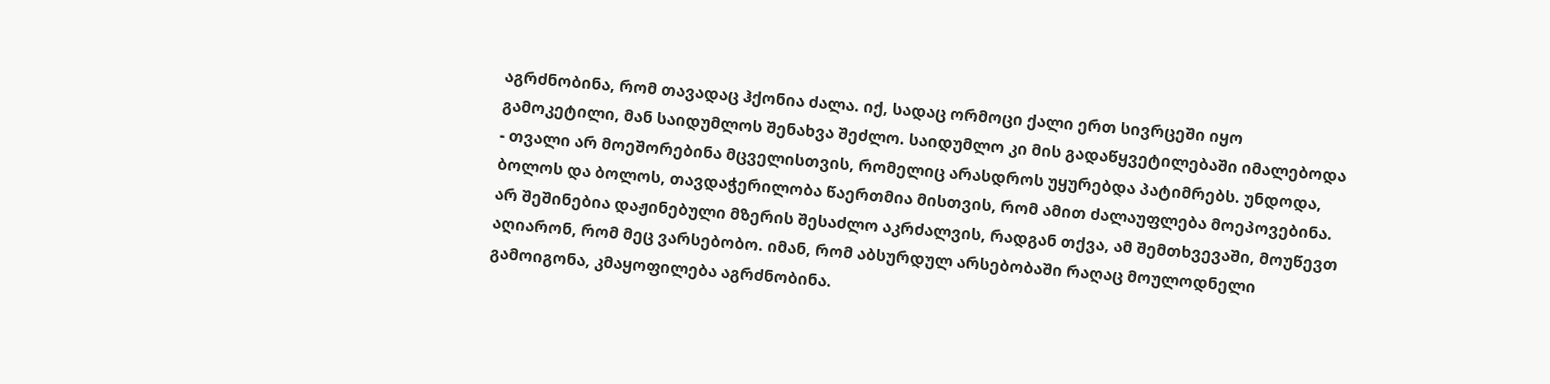აგრძნობინა, რომ თავადაც ჰქონია ძალა. იქ, სადაც ორმოცი ქალი ერთ სივრცეში იყო გამოკეტილი, მან საიდუმლოს შენახვა შეძლო. საიდუმლო კი მის გადაწყვეტილებაში იმალებოდა - თვალი არ მოეშორებინა მცველისთვის, რომელიც არასდროს უყურებდა პატიმრებს. უნდოდა, ბოლოს და ბოლოს, თავდაჭერილობა წაერთმია მისთვის, რომ ამით ძალაუფლება მოეპოვებინა. არ შეშინებია დაჟინებული მზერის შესაძლო აკრძალვის, რადგან თქვა, ამ შემთხვევაში, მოუწევთ აღიარონ, რომ მეც ვარსებობო. იმან, რომ აბსურდულ არსებობაში რაღაც მოულოდნელი გამოიგონა, კმაყოფილება აგრძნობინა.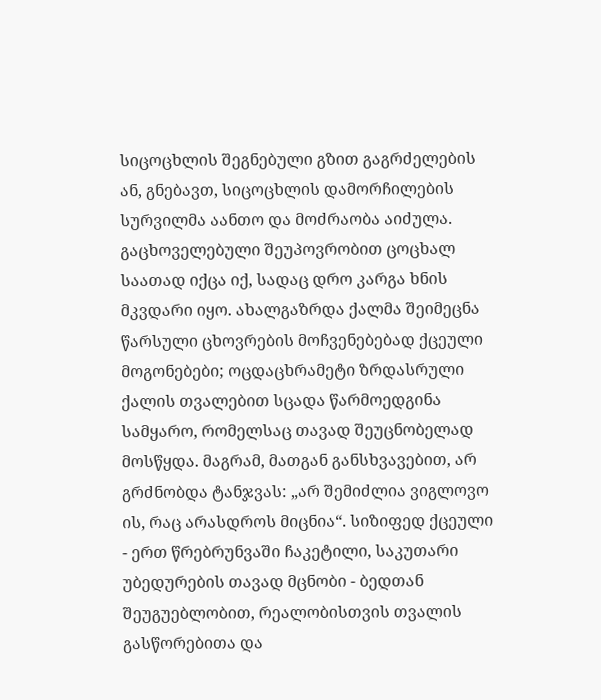სიცოცხლის შეგნებული გზით გაგრძელების ან, გნებავთ, სიცოცხლის დამორჩილების სურვილმა აანთო და მოძრაობა აიძულა. გაცხოველებული შეუპოვრობით ცოცხალ საათად იქცა იქ, სადაც დრო კარგა ხნის მკვდარი იყო. ახალგაზრდა ქალმა შეიმეცნა წარსული ცხოვრების მოჩვენებებად ქცეული მოგონებები; ოცდაცხრამეტი ზრდასრული ქალის თვალებით სცადა წარმოედგინა სამყარო, რომელსაც თავად შეუცნობელად მოსწყდა. მაგრამ, მათგან განსხვავებით, არ გრძნობდა ტანჯვას: „არ შემიძლია ვიგლოვო ის, რაც არასდროს მიცნია“. სიზიფედ ქცეული - ერთ წრებრუნვაში ჩაკეტილი, საკუთარი უბედურების თავად მცნობი - ბედთან შეუგუებლობით, რეალობისთვის თვალის გასწორებითა და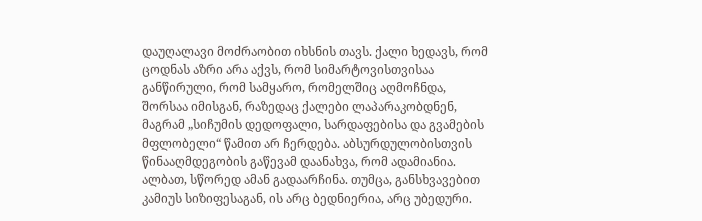დაუღალავი მოძრაობით იხსნის თავს. ქალი ხედავს, რომ ცოდნას აზრი არა აქვს, რომ სიმარტოვისთვისაა განწირული, რომ სამყარო, რომელშიც აღმოჩნდა, შორსაა იმისგან, რაზედაც ქალები ლაპარაკობდნენ, მაგრამ „სიჩუმის დედოფალი, სარდაფებისა და გვამების მფლობელი“ წამით არ ჩერდება. აბსურდულობისთვის წინააღმდეგობის გაწევამ დაანახვა, რომ ადამიანია. ალბათ, სწორედ ამან გადაარჩინა. თუმცა, განსხვავებით კამიუს სიზიფესაგან, ის არც ბედნიერია, არც უბედური.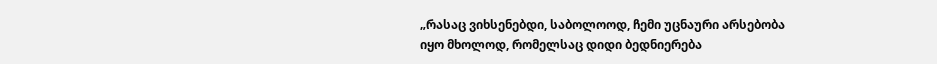„რასაც ვიხსენებდი, საბოლოოდ, ჩემი უცნაური არსებობა იყო მხოლოდ, რომელსაც დიდი ბედნიერება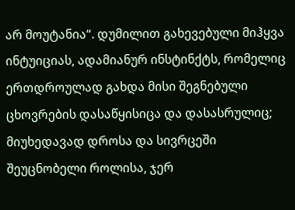არ მოუტანია“. დუმილით გახევებული მიჰყვა ინტუიციას, ადამიანურ ინსტინქტს, რომელიც ერთდროულად გახდა მისი შეგნებული ცხოვრების დასაწყისიცა და დასასრულიც; მიუხედავად დროსა და სივრცეში შეუცნობელი როლისა, ჯერ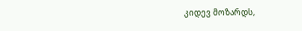კიდევ მოზარდს,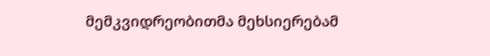მემკვიდრეობითმა მეხსიერებამ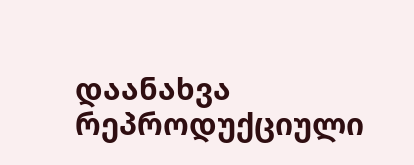დაანახვა რეპროდუქციული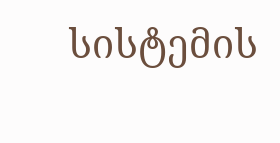სისტემის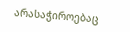არასაჭიროებაც